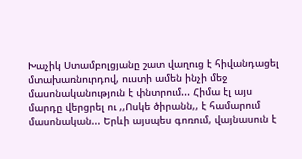Խաչիկ Ստամբոլցյանը շատ վաղուց է հիվանդացել մտախառնուրդով, ուստի ամեն ինչի մեջ մասոնականություն է փնտրում... Հիմա էլ այս մարդը վերցրել ու ,,Ոսկե ծիրանն,, է համարում մասոնական... Երևի այսպես գոռում, վայնասուն է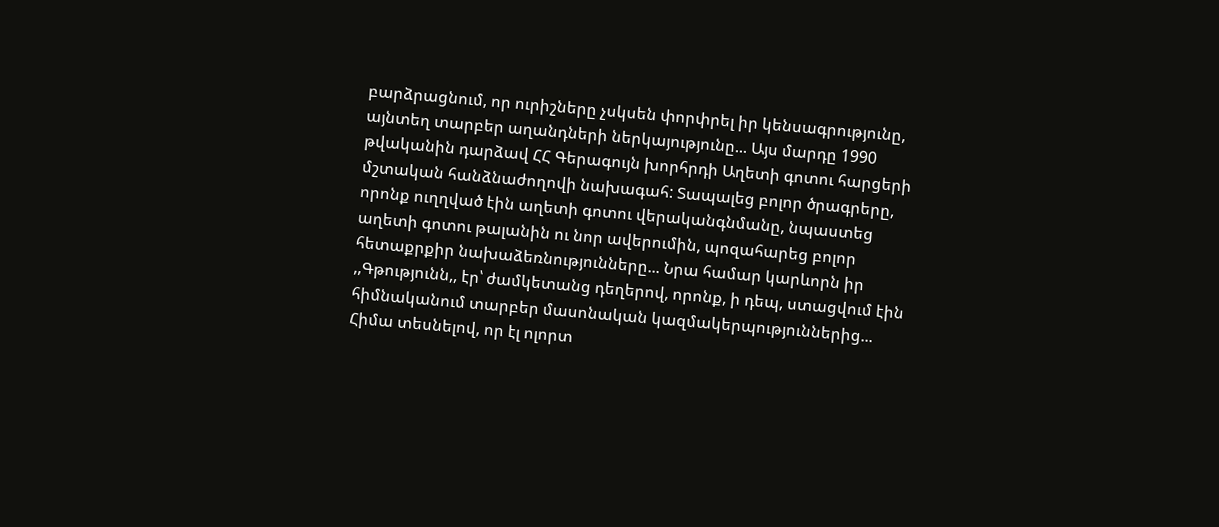բարձրացնում, որ ուրիշները չսկսեն փորփրել իր կենսագրությունը, այնտեղ տարբեր աղանդների ներկայությունը... Այս մարդը 1990 թվականին դարձավ ՀՀ Գերագույն խորհրդի Աղետի գոտու հարցերի մշտական հանձնաժողովի նախագահ: Տապալեց բոլոր ծրագրերը, որոնք ուղղված էին աղետի գոտու վերականգնմանը, նպաստեց աղետի գոտու թալանին ու նոր ավերումին, պոզահարեց բոլոր հետաքրքիր նախաձեռնությունները... Նրա համար կարևորն իր ,,Գթությունն,, էր՝ ժամկետանց դեղերով, որոնք, ի դեպ, ստացվում էին հիմնականում տարբեր մասոնական կազմակերպություններից...
Հիմա տեսնելով, որ էլ ոլորտ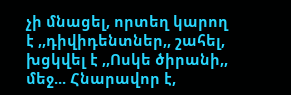չի մնացել, որտեղ կարող է ,,դիվիդենտներ,, շահել, խցկվել է ,,Ոսկե ծիրանի,, մեջ... Հնարավոր է,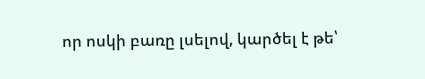որ ոսկի բառը լսելով, կարծել է թե՝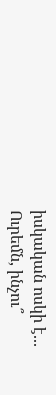իսկական ոսկի է... Ուրեմն, ինչու՞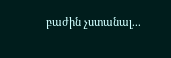բաժին չստանալ...